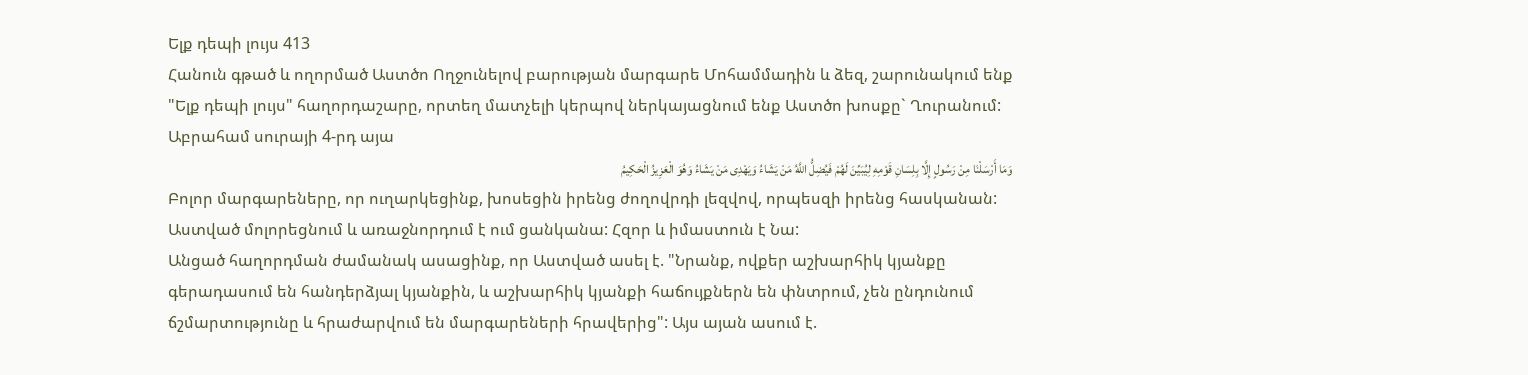Ելք դեպի լույս 413
Հանուն գթած և ողորմած Աստծո Ողջունելով բարության մարգարե Մոհամմադին և ձեզ, շարունակում ենք "Ելք դեպի լույս" հաղորդաշարը, որտեղ մատչելի կերպով ներկայացնում ենք Աստծո խոսքը` Ղուրանում:
Աբրահամ սուրայի 4-րդ այա
وَمَا أَرْسَلْنَا مِنْ رَسُولٍ إِلَّا بِلِسَانِ قَوْمِهِ لِیُبَیِّنَ لَهُمْ فَیُضِلُّ اللَّهُ مَنْ یَشَاءُ وَیَهْدِی مَنْ یَشَاءُ وَهُوَ الْعَزِیزُ الْحَکِیمُ
Բոլոր մարգարեները, որ ուղարկեցինք, խոսեցին իրենց ժողովրդի լեզվով, որպեսզի իրենց հասկանան: Աստված մոլորեցնում և առաջնորդում է ում ցանկանա: Հզոր և իմաստուն է Նա:
Անցած հաղորդման ժամանակ ասացինք, որ Աստված ասել է. "Նրանք, ովքեր աշխարհիկ կյանքը գերադասում են հանդերձյալ կյանքին, և աշխարհիկ կյանքի հաճույքներն են փնտրում, չեն ընդունում ճշմարտությունը և հրաժարվում են մարգարեների հրավերից": Այս այան ասում է.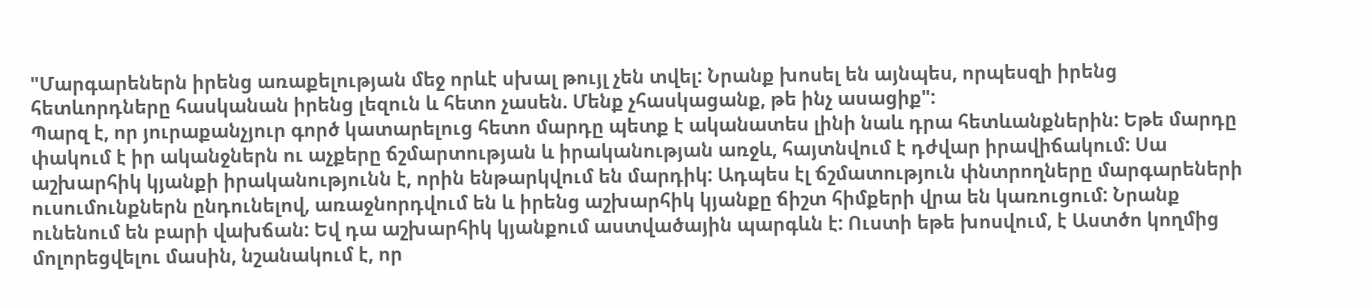"Մարգարեներն իրենց առաքելության մեջ որևէ սխալ թույլ չեն տվել: Նրանք խոսել են այնպես, որպեսզի իրենց հետևորդները հասկանան իրենց լեզուն և հետո չասեն. Մենք չհասկացանք, թե ինչ ասացիք":
Պարզ է, որ յուրաքանչյուր գործ կատարելուց հետո մարդը պետք է ականատես լինի նաև դրա հետևանքներին: Եթե մարդը փակում է իր ականջներն ու աչքերը ճշմարտության և իրականության առջև, հայտնվում է դժվար իրավիճակում: Սա աշխարհիկ կյանքի իրականությունն է, որին ենթարկվում են մարդիկ: Ադպես էլ ճշմատություն փնտրողները մարգարեների ուսումունքներն ընդունելով, առաջնորդվում են և իրենց աշխարհիկ կյանքը ճիշտ հիմքերի վրա են կառուցում: Նրանք ունենում են բարի վախճան: Եվ դա աշխարհիկ կյանքում աստվածային պարգևն է: Ուստի եթե խոսվում, է Աստծո կողմից մոլորեցվելու մասին, նշանակում է, որ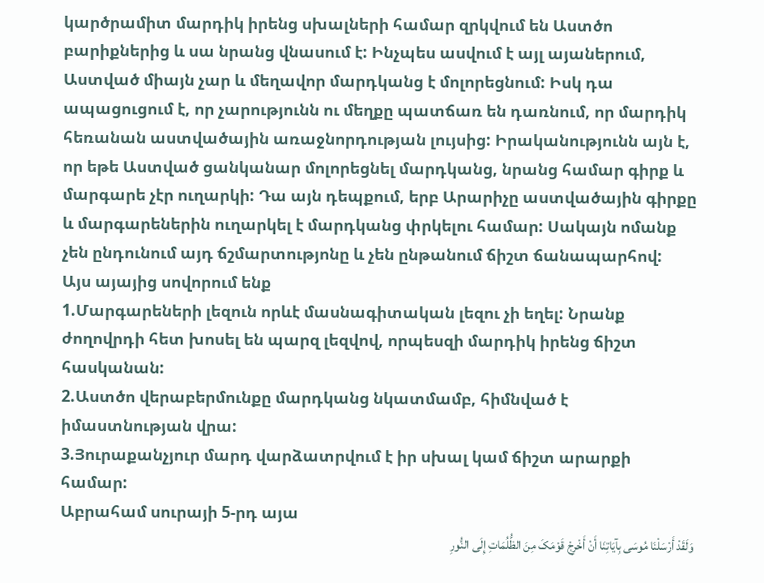կարծրամիտ մարդիկ իրենց սխալների համար զրկվում են Աստծո բարիքներից և սա նրանց վնասում է: Ինչպես ասվում է այլ այաներում, Աստված միայն չար և մեղավոր մարդկանց է մոլորեցնում: Իսկ դա ապացուցում է, որ չարությունն ու մեղքը պատճառ են դառնում, որ մարդիկ հեռանան աստվածային առաջնորդության լույսից: Իրականությունն այն է, որ եթե Աստված ցանկանար մոլորեցնել մարդկանց, նրանց համար գիրք և մարգարե չէր ուղարկի: Դա այն դեպքում, երբ Արարիչը աստվածային գիրքը և մարգարեներին ուղարկել է մարդկանց փրկելու համար: Սակայն ոմանք չեն ընդունում այդ ճշմարտությոնը և չեն ընթանում ճիշտ ճանապարհով:
Այս այայից սովորում ենք
1.Մարգարեների լեզուն որևէ մասնագիտական լեզու չի եղել: Նրանք ժողովրդի հետ խոսել են պարզ լեզվով, որպեսզի մարդիկ իրենց ճիշտ հասկանան:
2.Աստծո վերաբերմունքը մարդկանց նկատմամբ, հիմնված է իմաստնության վրա:
3.Յուրաքանչյուր մարդ վարձատրվում է իր սխալ կամ ճիշտ արարքի համար:
Աբրահամ սուրայի 5-րդ այա
وَلَقَدْ أَرْسَلْنَا مُوسَى بِآیَاتِنَا أَنْ أَخْرِجْ قَوْمَکَ مِنَ الظُّلُمَاتِ إِلَى النُّورِ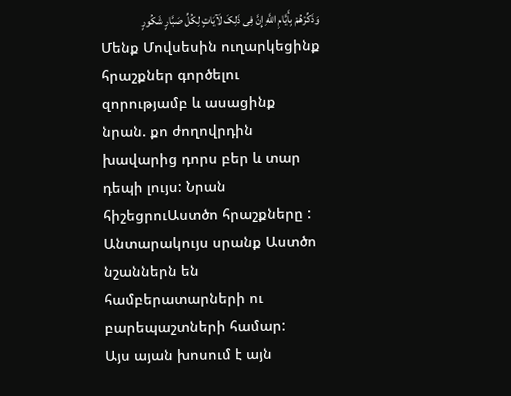وَذَکِّرْهُمْ بِأَیَّامِ اللَّهِ إِنَّ فِی ذَلِکَ لَآیَاتٍ لِکُلِّ صَبَّارٍ شَکُورٍ
Մենք Մովսեսին ուղարկեցինք հրաշքներ գործելու զորությամբ և ասացինք նրան. քո ժողովրդին խավարից դորս բեր և տար դեպի լույս: Նրան հիշեցրուԱստծո հրաշքները : Անտարակույս սրանք Աստծո նշաններն են համբերատարների ու բարեպաշտների համար:
Այս այան խոսում է այն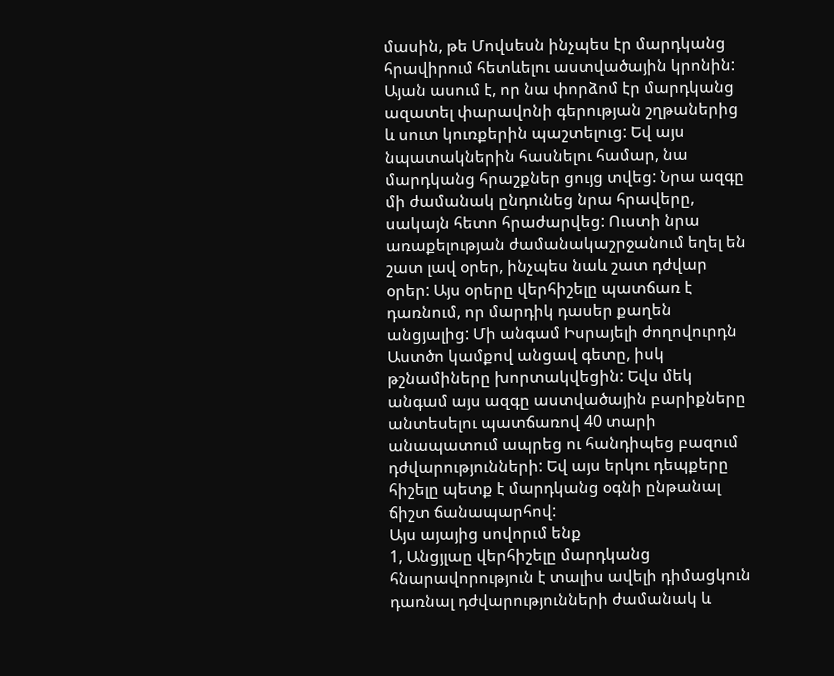մասին, թե Մովսեսն ինչպես էր մարդկանց հրավիրում հետևելու աստվածային կրոնին: Այան ասում է, որ նա փորձոմ էր մարդկանց ազատել փարավոնի գերության շղթաներից և սուտ կուռքերին պաշտելուց: Եվ այս նպատակներին հասնելու համար, նա մարդկանց հրաշքներ ցույց տվեց: Նրա ազգը մի ժամանակ ընդունեց նրա հրավերը, սակայն հետո հրաժարվեց: Ուստի նրա առաքելության ժամանակաշրջանում եղել են շատ լավ օրեր, ինչպես նաև շատ դժվար օրեր: Այս օրերը վերհիշելը պատճառ է դառնում, որ մարդիկ դասեր քաղեն անցյալից: Մի անգամ Իսրայելի ժողովուրդն Աստծո կամքով անցավ գետը, իսկ թշնամիները խորտակվեցին: Եվս մեկ անգամ այս ազգը աստվածային բարիքները անտեսելու պատճառով 40 տարի անապատում ապրեց ու հանդիպեց բազում դժվարությունների: Եվ այս երկու դեպքերը հիշելը պետք է մարդկանց օգնի ընթանալ ճիշտ ճանապարհով:
Այս այայից սովորւմ ենք
1, Անցյլաը վերհիշելը մարդկանց հնարավորություն է տալիս ավելի դիմացկուն դառնալ դժվարությունների ժամանակ և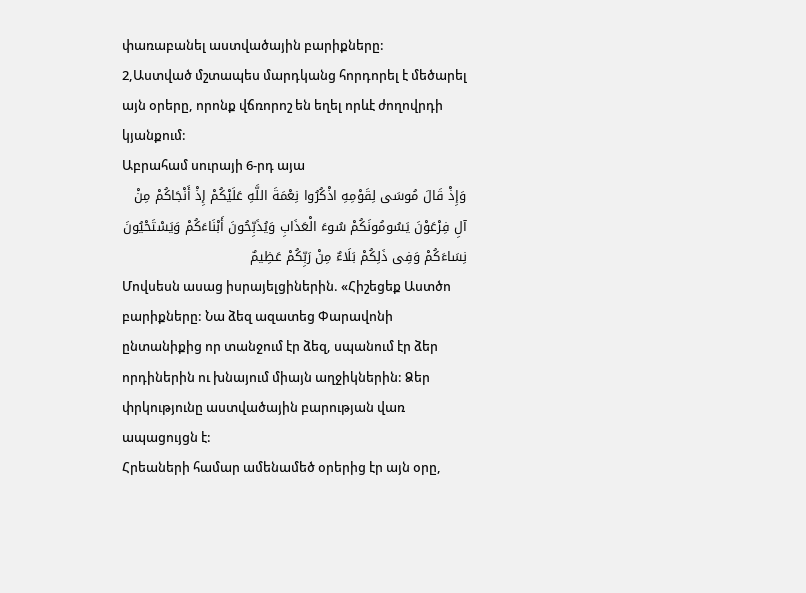փառաբանել աստվածային բարիքները:
2,Աստված մշտապես մարդկանց հորդորել է մեծարել այն օրերը, որոնք վճռորոշ են եղել որևէ ժողովրդի կյանքում:
Աբրահամ սուրայի 6-րդ այա
وَإِذْ قَالَ مُوسَى لِقَوْمِهِ اذْکُرُوا نِعْمَةَ اللَّهِ عَلَیْکُمْ إِذْ أَنْجَاکُمْ مِنْ آلِ فِرْعَوْنَ یَسُومُونَکُمْ سُوءَ الْعَذَابِ وَیُذَبِّحُونَ أَبْنَاءَکُمْ وَیَسْتَحْیُونَ نِسَاءَکُمْ وَفِی ذَلِکُمْ بَلَاءٌ مِنْ رَبِّکُمْ عَظِیمٌ
Մովսեսն ասաց իսրայելցիներին. «Հիշեցեք Աստծո բարիքները: Նա ձեզ ազատեց Փարավոնի ընտանիքից որ տանջում էր ձեզ, սպանում էր ձեր որդիներին ու խնայում միայն աղջիկներին: Ձեր փրկությունը աստվածային բարության վառ ապացույցն է:
Հրեաների համար ամենամեծ օրերից էր այն օրը,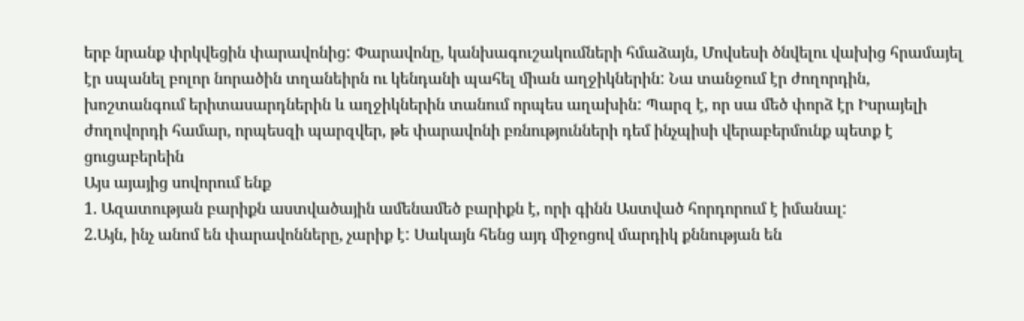երբ նրանք փրկվեցին փարավոնից: Փարավոնը, կանխագուշակումների հմաձայն, Մովսեսի ծնվելու վախից հրամայել էր սպանել բոլոր նորածին տղանեիրն ու կենդանի պահել միան աղջիկներին: Նա տանջում էր ժողորդին, խոշտանգում երիտասարդներին և աղջիկներին տանում որպես աղախին: Պարզ է, որ սա մեծ փորձ էր Իսրայելի ժողովորդի համար, որպեսզի պարզվեր, թե փարավոնի բռնությունների դեմ ինչպիսի վերաբերմունք պետք է ցուցաբերեին
Այս այայից սովորում ենք
1. Ազատության բարիքն աստվածային ամենամեծ բարիքն է, որի գինն Աստված հորդորում է իմանալ:
2.Այն, ինչ անոմ են փարավոնները, չարիք է: Սակայն հենց այդ միջոցով մարդիկ քննության են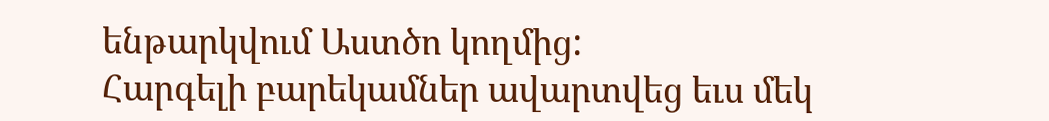ենթարկվում Աստծո կողմից:
Հարգելի բարեկամներ ավարտվեց եւս մեկ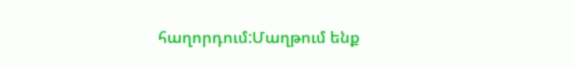հաղորդում:Մաղթում ենք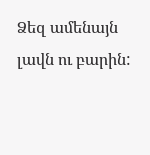Ձեզ ամենայն
լավն ու բարին: